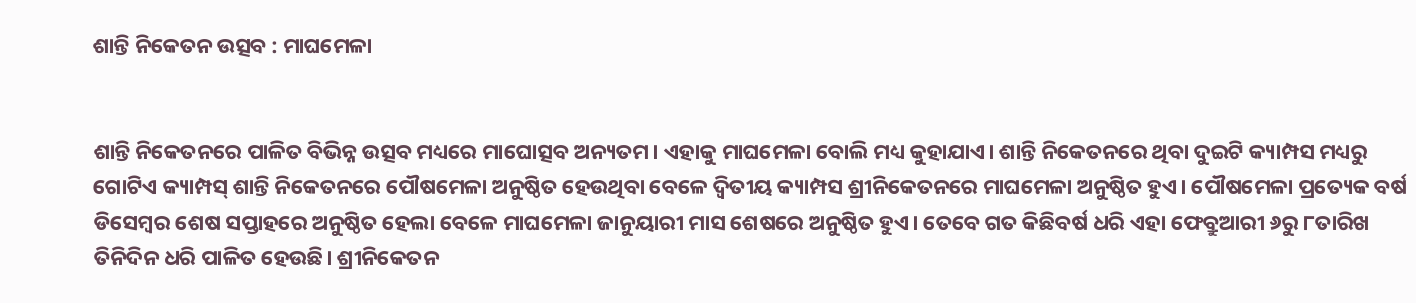ଶାନ୍ତି ନିକେତନ ଉତ୍ସବ : ମାଘମେଳା


ଶାନ୍ତି ନିକେତନରେ ପାଳିତ ବିଭିନ୍ନ ଉତ୍ସବ ମଧ୍ୟରେ ମାଘୋତ୍ସବ ଅନ୍ୟତମ। ଏହାକୁ ମାଘମେଳା ବୋଲି ମଧ୍ୟ କୁହାଯାଏ। ଶାନ୍ତି ନିକେତନରେ ଥିବା ଦୁଇଟି କ୍ୟାମ୍ପସ ମଧ୍ୟରୁ ଗୋଟିଏ କ୍ୟାମ୍ପସ୍ ଶାନ୍ତି ନିକେତନରେ ପୌଷମେଳା ଅନୁଷ୍ଠିତ ହେଉଥିବା ବେଳେ ଦ୍ବିତୀୟ କ୍ୟାମ୍ପସ ଶ୍ରୀନିକେତନରେ ମାଘମେଳା ଅନୁଷ୍ଠିତ ହୁଏ। ପୌଷମେଳା ପ୍ରତ୍ୟେକ ବର୍ଷ ଡିସେମ୍ବର ଶେଷ ସପ୍ତାହରେ ଅନୁଷ୍ଠିତ ହେଲା ବେଳେ ମାଘମେଳା ଜାନୁୟାରୀ ମାସ ଶେଷରେ ଅନୁଷ୍ଠିତ ହୁଏ। ତେବେ ଗତ କିଛିବର୍ଷ ଧରି ଏହା ଫେବ୍ରୁଆରୀ ୬ରୁ ୮ତାରିଖ ତିନିଦିନ ଧରି ପାଳିତ ହେଉଛି। ଶ୍ରୀନିକେତନ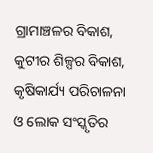ଗ୍ରାମାଞ୍ଚଳର ବିକାଶ, କୁଟୀର ଶିଳ୍ପର ବିକାଶ, କୃଷିକାର୍ଯ୍ୟ ପରିଚାଳନା ଓ ଲୋକ ସଂସ୍କୃତିର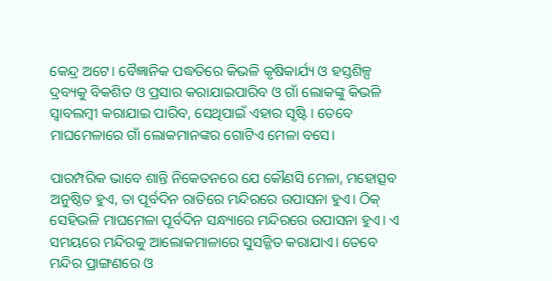କେନ୍ଦ୍ର ଅଟେ। ବୈଜ୍ଞାନିକ ପଦ୍ଧତିରେ କିଭଳି କୃଷିକାର୍ଯ୍ୟ ଓ ହସ୍ତଶିଳ୍ପ ଦ୍ରବ୍ୟକୁ ବିକଶିତ ଓ ପ୍ରସାର କରାଯାଇପାରିବ ଓ ଗାଁ ଲୋକଙ୍କୁ କିଭଳି ସ୍ବାବଲମ୍ବୀ କରାଯାଇ ପାରିବ, ସେଥିପାଇଁ ଏହାର ସୃଷ୍ଟି। ତେବେ ମାଘମେଳାରେ ଗାଁ ଲୋକମାନଙ୍କର ଗୋଟିଏ ମେଳା ବସେ।

ପାରମ୍ପରିକ ଭାବେ ଶାନ୍ତି ନିକେତନରେ ଯେ କୌଣସି ମେଳା, ମହୋତ୍ସବ ଅନୁଷ୍ଠିତ ହୁଏ, ତା ପୂର୍ବଦିନ ରାତିରେ ମନ୍ଦିରରେ ଉପାସନା ହୁଏ। ଠିକ୍ ସେହିଭଳି ମାଘମେଳା ପୂର୍ବଦିନ ସନ୍ଧ୍ୟାରେ ମନ୍ଦିରରେ ଉପାସନା ହୁଏ। ଏ ସମୟରେ ମନ୍ଦିରକୁ ଆଲୋକମାଳାରେ ସୁସଜ୍ଜିତ କରାଯାଏ। ତେବେ ମନ୍ଦିର ପ୍ରାଙ୍ଗଣରେ ଓ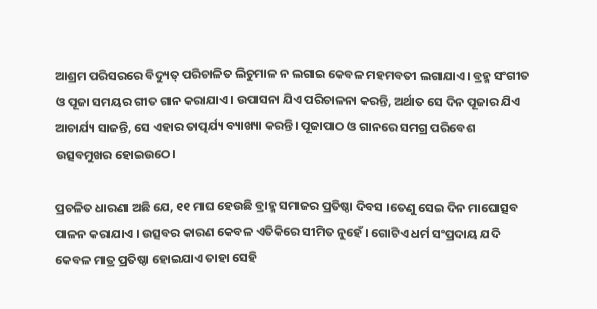ଆଶ୍ରମ ପରିସରରେ ବିଦ୍ୟୁତ୍ ପରିଚାଳିତ ଲିଚୁମାଳ ନ ଲଗାଇ କେବଳ ମହମବତୀ ଲଗାଯାଏ। ବ୍ରହ୍ମ ସଂଗୀତ ଓ ପୂଜା ସମୟର ଗୀତ ଗାନ କରାଯାଏ। ଉପାସନା ଯିଏ ପରିଚାଳନା କରନ୍ତି, ଅର୍ଥାତ ସେ ଦିନ ପୂଜାର ଯିଏ ଆଚାର୍ଯ୍ୟ ସାଜନ୍ତି, ସେ ଏହାର ତାତ୍ପର୍ଯ୍ୟ ବ୍ୟାଖ୍ୟା କରନ୍ତି। ପୂଜାପାଠ ଓ ଗାନରେ ସମଗ୍ର ପରିବେଶ ଉତ୍ସବମୁଖର ହୋଇଉଠେ।

ପ୍ରଚଳିତ ଧାରଣା ଅଛି ଯେ, ୧୧ ମାଘ ହେଉଛି ବ୍ରାହ୍ମ ସମାଜର ପ୍ରତିଷ୍ଠା ଦିବସ ।ତେଣୁ ସେଇ ଦିନ ମାଘୋତ୍ସବ ପାଳନ କରାଯାଏ । ଉତ୍ସବର କାରଣ କେବଳ ଏତିକିରେ ସୀମିତ ନୁହେଁ । ଗୋଟିଏ ଧର୍ମ ସଂପ୍ରଦାୟ ଯଦି କେବଳ ମାତ୍ର ପ୍ରତିଷ୍ଠା ହୋଇଯାଏ ତାହା ସେହି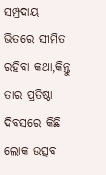ସମ୍ପ୍ରଦାୟ ଭିତରେ ସୀମିତ ରହିବା କଥା,କିନ୍ତୁ ତାର ପ୍ରତିଷ୍ଠା ଦିବସରେ କିଛି ଲୋକ ଉତ୍ସବ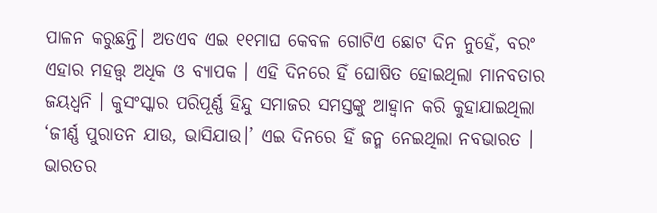ପାଳନ କରୁଛନ୍ତି। ଅତଏବ ଏଇ ୧୧ମାଘ କେବଳ ଗୋଟିଏ ଛୋଟ ଦିନ ନୁହେଁ, ବରଂ ଏହାର ମହତ୍ତ୍ଵ ଅଧିକ ଓ ବ୍ୟାପକ । ଏହି ଦିନରେ ହିଁ ଘୋଷିତ ହୋଇଥିଲା ମାନବତାର ଜୟଧ୍ଵନି । କୁସଂସ୍କାର ପରିପୂର୍ଣ୍ଣ ହିନ୍ଦୁ ସମାଜର ସମସ୍ତଙ୍କୁ ଆହ୍ବାନ କରି କୁହାଯାଇଥିଲା ‘ଜୀର୍ଣ୍ଣ ପୁରାତନ ଯାଉ, ଭାସିଯାଉ।’ ଏଇ ଦିନରେ ହିଁ ଜନ୍ମ ନେଇଥିଲା ନବଭାରତ । ଭାରତର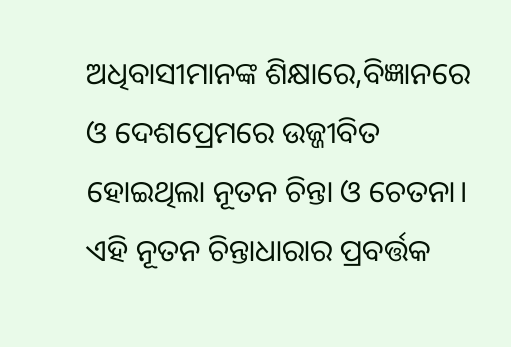ଅଧିବାସୀମାନଙ୍କ ଶିକ୍ଷାରେ,ବିଜ୍ଞାନରେ ଓ ଦେଶପ୍ରେମରେ ଉଜ୍ଜୀବିତ ହୋଇଥିଲା ନୂତନ ଚିନ୍ତା ଓ ଚେତନା। ଏହି ନୂତନ ଚିନ୍ତାଧାରାର ପ୍ରବର୍ତ୍ତକ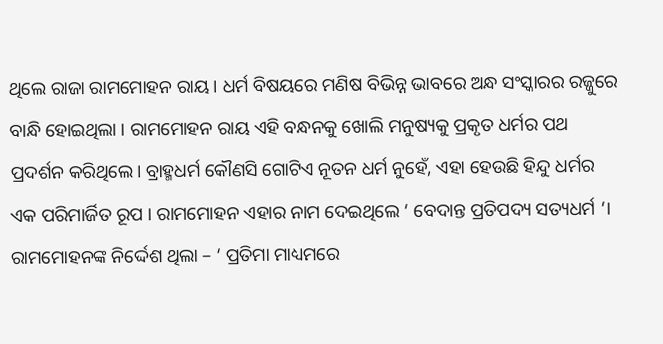ଥିଲେ ରାଜା ରାମମୋହନ ରାୟ । ଧର୍ମ ବିଷୟରେ ମଣିଷ ବିଭିନ୍ନ ଭାବରେ ଅନ୍ଧ ସଂସ୍କାରର ରଜ୍ଜୁରେ ବାନ୍ଧି ହୋଇଥିଲା । ରାମମୋହନ ରାୟ ଏହି ବନ୍ଧନକୁ ଖୋଲି ମନୁଷ୍ୟକୁ ପ୍ରକୃତ ଧର୍ମର ପଥ ପ୍ରଦର୍ଶନ କରିଥିଲେ। ବ୍ରାହ୍ମଧର୍ମ କୌଣସି ଗୋଟିଏ ନୂତନ ଧର୍ମ ନୁହେଁ, ଏହା ହେଉଛି ହିନ୍ଦୁ ଧର୍ମର ଏକ ପରିମାର୍ଜିତ ରୂପ । ରାମମୋହନ ଏହାର ନାମ ଦେଇଥିଲେ ‘ ବେଦାନ୍ତ ପ୍ରତିପଦ୍ୟ ସତ୍ୟଧର୍ମ ‘। ରାମମୋହନଙ୍କ ନିର୍ଦ୍ଦେଶ ଥିଲା – ‘ ପ୍ରତିମା ମାଧ୍ୟମରେ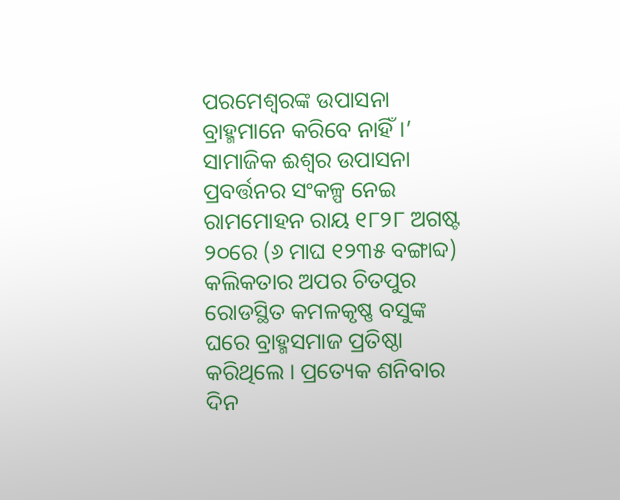ପରମେଶ୍ବରଙ୍କ ଉପାସନା ବ୍ରାହ୍ମମାନେ କରିବେ ନାହିଁ।’ ସାମାଜିକ ଈଶ୍ୱର ଉପାସନା ପ୍ରବର୍ତ୍ତନର ସଂକଳ୍ପ ନେଇ ରାମମୋହନ ରାୟ ୧୮୨୮ ଅଗଷ୍ଟ ୨୦ରେ (୬ ମାଘ ୧୨୩୫ ବଙ୍ଗାବ୍ଦ) କଲିକତାର ଅପର ଚିତପୁର ରୋଡସ୍ଥିତ କମଳକୃଷ୍ଣ ବସୁଙ୍କ ଘରେ ବ୍ରାହ୍ମସମାଜ ପ୍ରତିଷ୍ଠା କରିଥିଲେ । ପ୍ରତ୍ୟେକ ଶନିବାର ଦିନ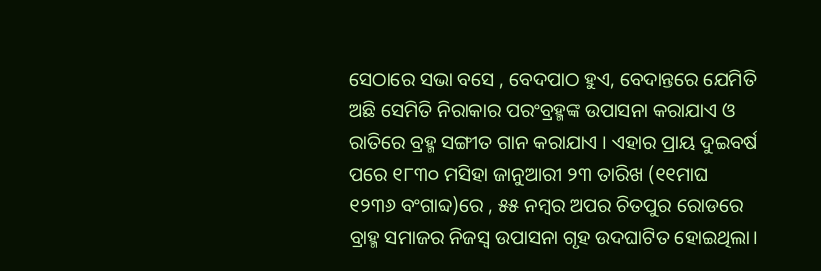ସେଠାରେ ସଭା ବସେ , ବେଦପାଠ ହୁଏ, ବେଦାନ୍ତରେ ଯେମିତି ଅଛି ସେମିତି ନିରାକାର ପରଂବ୍ରହ୍ମଙ୍କ ଉପାସନା କରାଯାଏ ଓ ରାତିରେ ବ୍ରହ୍ମ ସଙ୍ଗୀତ ଗାନ କରାଯାଏ । ଏହାର ପ୍ରାୟ ଦୁଇବର୍ଷ ପରେ ୧୮୩୦ ମସିହା ଜାନୁଆରୀ ୨୩ ତାରିଖ (୧୧ମାଘ ୧୨୩୬ ବଂଗାବ୍ଦ)ରେ , ୫୫ ନମ୍ବର ଅପର ଚିତପୁର ରୋଡରେ ବ୍ରାହ୍ମ ସମାଜର ନିଜସ୍ଵ ଉପାସନା ଗୃହ ଉଦଘାଟିତ ହୋଇଥିଲା।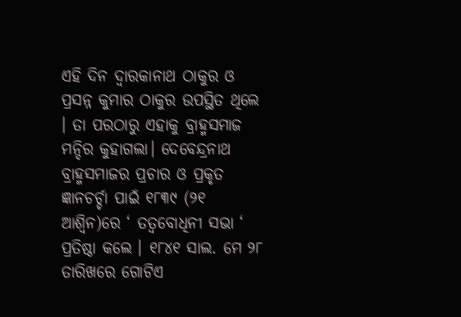ଏହି ଦିନ ଦ୍ୱାରକାନାଥ ଠାକୁର ଓ ପ୍ରସନ୍ନ କୁମାର ଠାକୁର ଉପସ୍ଥିତ ଥିଲେ । ତା ପରଠାରୁ ଏହାକୁ ବ୍ରାହ୍ମସମାଜ ମନ୍ଦିର କୁହାଗଲା। ଦେବେନ୍ଦ୍ରନାଥ ବ୍ରାହ୍ମସମାଜର ପ୍ରଚାର ଓ ପ୍ରକୃତ ଜ୍ଞାନଚର୍ଚ୍ଚା ପାଇଁ ୧୮୩୯ (୨୧ ଆଶ୍ଵିନ)ରେ ‘ ତତ୍ୱବୋଧିନୀ ସଭା ‘ ପ୍ରତିଷ୍ଠା କଲେ । ୧୮୪୧ ସାଲ. ମେ ୨୮ ତାରିଖରେ ଗୋଟିଏ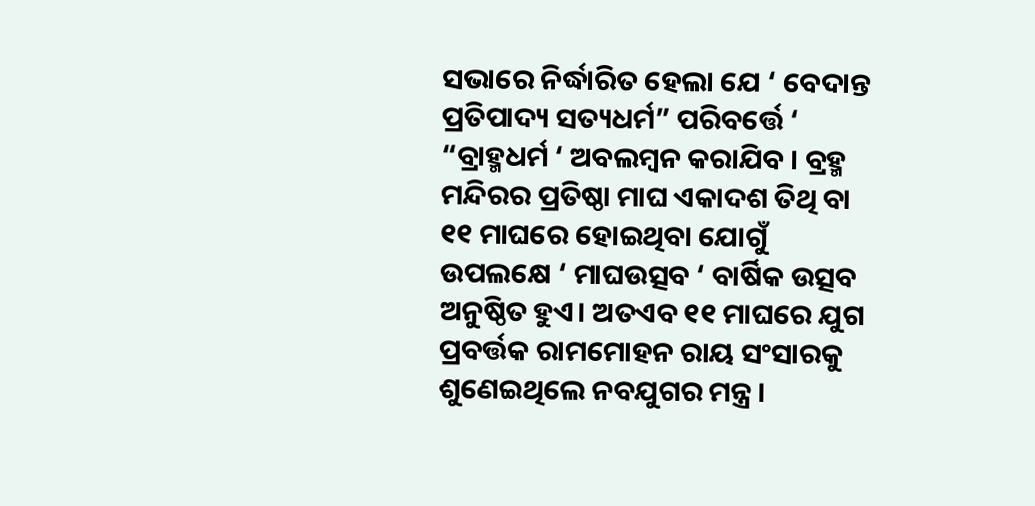ସଭାରେ ନିର୍ଦ୍ଧାରିତ ହେଲା ଯେ ‘ ବେଦାନ୍ତ ପ୍ରତିପାଦ୍ୟ ସତ୍ୟଧର୍ମ” ପରିବର୍ତ୍ତେ ‘ “ବ୍ରାହ୍ମଧର୍ମ ‘ ଅବଲମ୍ବନ କରାଯିବ । ବ୍ରହ୍ମ ମନ୍ଦିରର ପ୍ରତିଷ୍ଠା ମାଘ ଏକାଦଶ ତିଥି ବା ୧୧ ମାଘରେ ହୋଇଥିବା ଯୋଗୁଁ ଉପଲକ୍ଷେ ‘ ମାଘଉତ୍ସବ ‘ ବାର୍ଷିକ ଉତ୍ସବ ଅନୁଷ୍ଠିତ ହୁଏ। ଅତଏବ ୧୧ ମାଘରେ ଯୁଗ ପ୍ରବର୍ତ୍ତକ ରାମମୋହନ ରାୟ ସଂସାରକୁ ଶୁଣେଇଥିଲେ ନବଯୁଗର ମନ୍ତ୍ର ।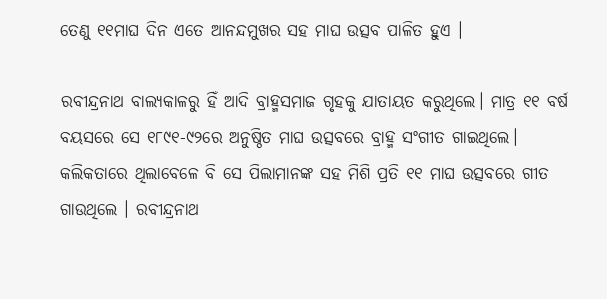ତେଣୁ ୧୧ମାଘ ଦିନ ଏତେ ଆନନ୍ଦମୁଖର ସହ ମାଘ ଉତ୍ସବ ପାଳିତ ହୁଏ ।

ରବୀନ୍ଦ୍ରନାଥ ବାଲ୍ୟକାଳରୁ ହିଁ ଆଦି ବ୍ରାହ୍ମସମାଜ ଗୃହକୁ ଯାତାୟତ କରୁଥିଲେ। ମାତ୍ର ୧୧ ବର୍ଷ ବୟସରେ ସେ ୧୮୯୧-୯୨ରେ ଅନୁଷ୍ଠିତ ମାଘ ଉତ୍ସବରେ ବ୍ରାହ୍ମ ସଂଗୀତ ଗାଇଥିଲେ। କଲିକତାରେ ଥିଲାବେଳେ ବି ସେ ପିଲାମାନଙ୍କ ସହ ମିଶି ପ୍ରତି ୧୧ ମାଘ ଉତ୍ସବରେ ଗୀତ ଗାଉଥିଲେ । ରବୀନ୍ଦ୍ରନାଥ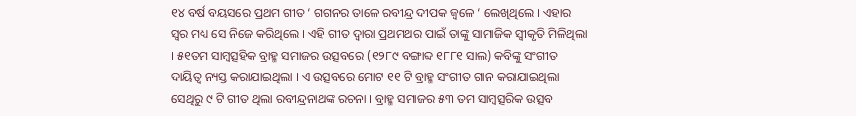୧୪ ବର୍ଷ ବୟସରେ ପ୍ରଥମ ଗୀତ ‘ ଗଗନର ତାଳେ ରବୀନ୍ଦ୍ର ଦୀପକ ଜ୍ୱଳେ ‘ ଲେଖିଥିଲେ । ଏହାର ସ୍ବର ମଧ୍ୟ ସେ ନିଜେ କରିଥିଲେ । ଏହି ଗୀତ ଦ୍ବାରା ପ୍ରଥମଥର ପାଇଁ ତାଙ୍କୁ ସାମାଜିକ ସ୍ଵୀକୃତି ମିଳିଥିଲା । ୫୧ତମ ସାମ୍ୱତ୍ସହିକ ବ୍ରାହ୍ମ ସମାଜର ଉତ୍ସବରେ (୧୨୮୯ ବଙ୍ଗାବ୍ଦ ୧୮୮୧ ସାଲ) କବିଙ୍କୁ ସଂଗୀତ ଦାୟିତ୍ଵ ନ୍ୟସ୍ତ କରାଯାଇଥିଲା । ଏ ଉତ୍ସବରେ ମୋଟ ୧୧ ଟି ବ୍ରାହ୍ମ ସଂଗୀତ ଗାନ କରାଯାଇଥିଲା ସେଥିରୁ ୯ ଟି ଗୀତ ଥିଲା ରବୀନ୍ଦ୍ରନାଥଙ୍କ ରଚନା । ବ୍ରାହ୍ମ ସମାଜର ୫୩ ତମ ସାମ୍ବତ୍ସରିକ ଉତ୍ସବ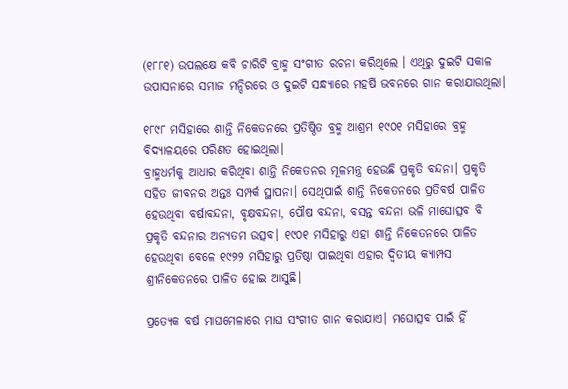(୧୮୮୧) ଉପଲକ୍ଷେ କବି ଚାରିଟି ବ୍ରାହ୍ମ ସଂଗୀତ ରଚନା କରିଥିଲେ । ଏଥିରୁ ଦୁଇଟି ସକାଳ ଉପାସନାରେ ସମାଜ ମନ୍ଦିରରେ ଓ ଦୁଇଟି ସନ୍ଧ୍ୟାରେ ମହର୍ଷି ଭବନରେ ଗାନ କରାଯାଉଥିଲା।

୧୮୯୮ ମସିହାରେ ଶାନ୍ତି ନିକେତନରେ ପ୍ରତିଷ୍ଠିତ ବ୍ରହ୍ମ ଆଶ୍ରମ ୧୯୦୧ ମସିହାରେ ବ୍ରହ୍ମ ବିଦ୍ୟାଳୟରେ ପରିଣତ ହୋଇଥିଲା।
ବ୍ରାହ୍ମଧର୍ମକୁ ଆଧାର କରିଥିବା ଶାନ୍ତି ନିକେତନର ମୂଳମନ୍ତ୍ର ହେଉଛି ପ୍ରକୃତି ବନ୍ଦନା। ପ୍ରକୃତି ସହିତ ଜୀବନର ଅନ୍ତଃ ସମ୍ପର୍କ ସ୍ଥାପନା। ସେଥିପାଇଁ ଶାନ୍ତି ନିକେତନରେ ପ୍ରତିବର୍ଷ ପାଳିତ ହେଉଥିବା ବର୍ଷାବନ୍ଦନା, ବୃକ୍ଷବନ୍ଦନା, ପୌଷ ବନ୍ଦନା, ବସନ୍ତ ବନ୍ଦନା ଭଳି ମାଘୋତ୍ସବ ବି ପ୍ରକୃତି ବନ୍ଦନାର ଅନ୍ୟତମ ଉତ୍ସବ। ୧୯୦୧ ମସିହାରୁ ଏହା ଶାନ୍ତି ନିକେତନରେ ପାଳିତ ହେଉଥିବା ବେଳେ ୧୯୨୨ ମସିହାରୁ ପ୍ରତିଷ୍ଠା ପାଇଥିବା ଏହାର ଦ୍ବିତୀୟ କ୍ୟାମ୍ପସ ଶ୍ରୀନିକେତନରେ ପାଳିତ ହୋଇ ଆସୁଛି।

ପ୍ରତ୍ୟେକ ବର୍ଷ ମାଘମେଳାରେ ମାଘ ସଂଗୀତ ଗାନ କରାଯାଏ। ମଘୋତ୍ସବ ପାଇଁ ହିଁ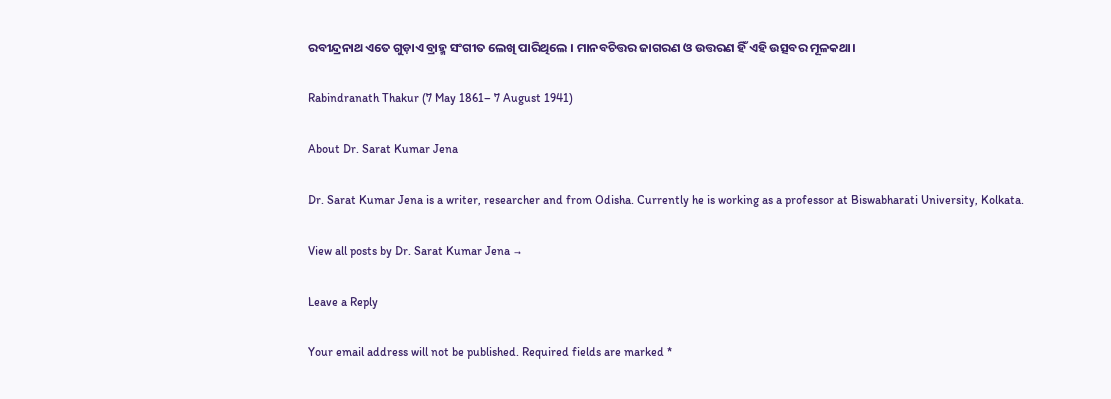ରବୀନ୍ଦ୍ରନାଥ ଏତେ ଗୁଡ଼ାଏ ବ୍ରାହ୍ମ ସଂଗୀତ ଲେଖି ପାରିଥିଲେ । ମାନବଚିତ୍ତର ଜାଗରଣ ଓ ଉତ୍ତରଣ ହିଁ ଏହି ଉତ୍ସବର ମୂଳକଥା।

Rabindranath Thakur (7 May 1861– 7 August 1941)

About Dr. Sarat Kumar Jena

Dr. Sarat Kumar Jena is a writer, researcher and from Odisha. Currently he is working as a professor at Biswabharati University, Kolkata.

View all posts by Dr. Sarat Kumar Jena →

Leave a Reply

Your email address will not be published. Required fields are marked *